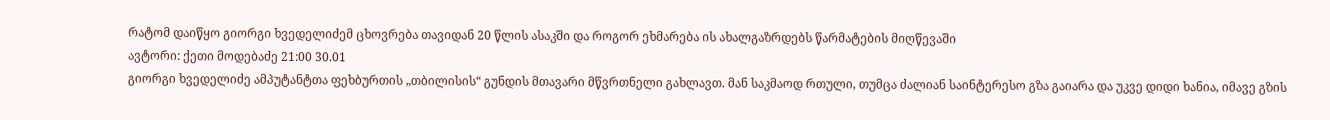რატომ დაიწყო გიორგი ხვედელიძემ ცხოვრება თავიდან 20 წლის ასაკში და როგორ ეხმარება ის ახალგაზრდებს წარმატების მიღწევაში
ავტორი: ქეთი მოდებაძე 21:00 30.01
გიორგი ხვედელიძე ამპუტანტთა ფეხბურთის „თბილისის“ გუნდის მთავარი მწვრთნელი გახლავთ. მან საკმაოდ რთული, თუმცა ძალიან საინტერესო გზა გაიარა და უკვე დიდი ხანია, იმავე გზის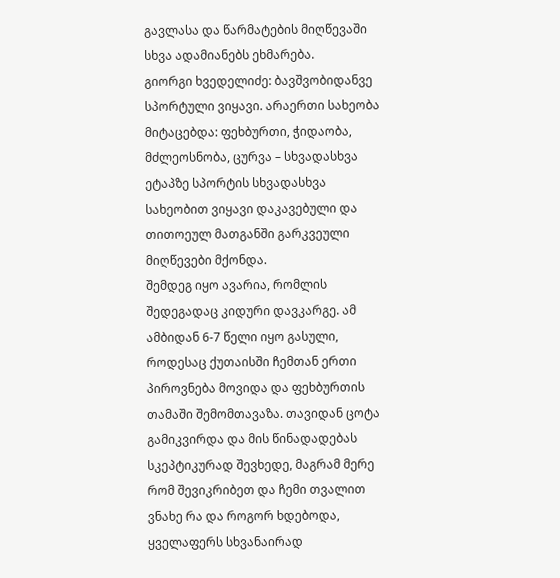გავლასა და წარმატების მიღწევაში სხვა ადამიანებს ეხმარება.
გიორგი ხვედელიძე: ბავშვობიდანვე სპორტული ვიყავი. არაერთი სახეობა მიტაცებდა: ფეხბურთი, ჭიდაობა, მძლეოსნობა, ცურვა – სხვადასხვა ეტაპზე სპორტის სხვადასხვა სახეობით ვიყავი დაკავებული და თითოეულ მათგანში გარკვეული მიღწევები მქონდა.
შემდეგ იყო ავარია, რომლის შედეგადაც კიდური დავკარგე. ამ ამბიდან 6-7 წელი იყო გასული, როდესაც ქუთაისში ჩემთან ერთი პიროვნება მოვიდა და ფეხბურთის თამაში შემომთავაზა. თავიდან ცოტა გამიკვირდა და მის წინადადებას სკეპტიკურად შევხედე, მაგრამ მერე რომ შევიკრიბეთ და ჩემი თვალით ვნახე რა და როგორ ხდებოდა, ყველაფერს სხვანაირად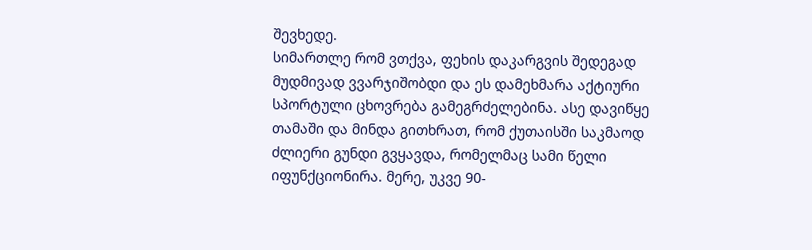შევხედე.
სიმართლე რომ ვთქვა, ფეხის დაკარგვის შედეგად მუდმივად ვვარჯიშობდი და ეს დამეხმარა აქტიური სპორტული ცხოვრება გამეგრძელებინა. ასე დავიწყე თამაში და მინდა გითხრათ, რომ ქუთაისში საკმაოდ ძლიერი გუნდი გვყავდა, რომელმაც სამი წელი იფუნქციონირა. მერე, უკვე 90-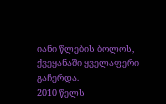იანი წლების ბოლოს, ქვეყანაში ყველაფერი გაჩერდა.
2010 წელს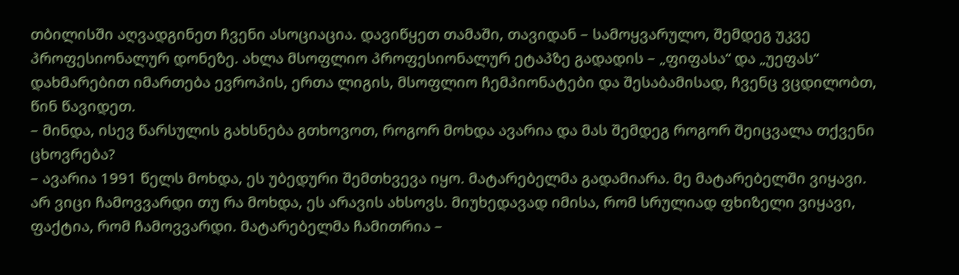თბილისში აღვადგინეთ ჩვენი ასოციაცია. დავიწყეთ თამაში, თავიდან – სამოყვარულო, შემდეგ უკვე პროფესიონალურ დონეზე. ახლა მსოფლიო პროფესიონალურ ეტაპზე გადადის – „ფიფასა“ და „უეფას“ დახმარებით იმართება ევროპის, ერთა ლიგის, მსოფლიო ჩემპიონატები და შესაბამისად, ჩვენც ვცდილობთ, წინ წავიდეთ.
– მინდა, ისევ წარსულის გახსნება გთხოვოთ, როგორ მოხდა ავარია და მას შემდეგ როგორ შეიცვალა თქვენი ცხოვრება?
– ავარია 1991 წელს მოხდა, ეს უბედური შემთხვევა იყო. მატარებელმა გადამიარა. მე მატარებელში ვიყავი. არ ვიცი ჩამოვვარდი თუ რა მოხდა, ეს არავის ახსოვს. მიუხედავად იმისა, რომ სრულიად ფხიზელი ვიყავი, ფაქტია, რომ ჩამოვვარდი. მატარებელმა ჩამითრია –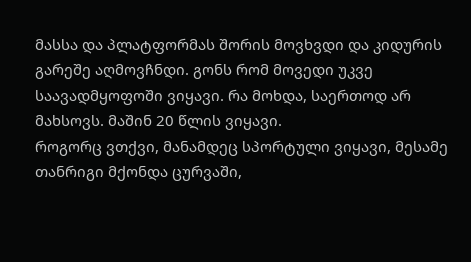მასსა და პლატფორმას შორის მოვხვდი და კიდურის გარეშე აღმოვჩნდი. გონს რომ მოვედი უკვე საავადმყოფოში ვიყავი. რა მოხდა, საერთოდ არ მახსოვს. მაშინ 20 წლის ვიყავი.
როგორც ვთქვი, მანამდეც სპორტული ვიყავი, მესამე თანრიგი მქონდა ცურვაში,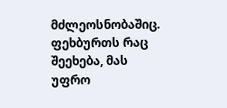მძლეოსნობაშიც. ფეხბურთს რაც შეეხება, მას უფრო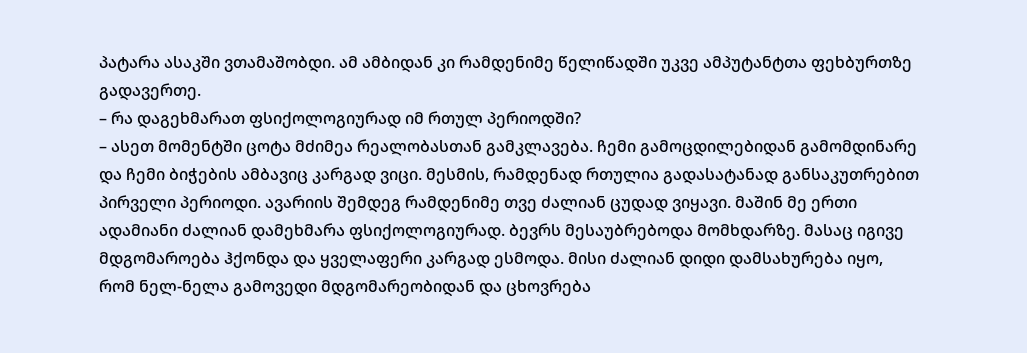პატარა ასაკში ვთამაშობდი. ამ ამბიდან კი რამდენიმე წელიწადში უკვე ამპუტანტთა ფეხბურთზე გადავერთე.
– რა დაგეხმარათ ფსიქოლოგიურად იმ რთულ პერიოდში?
– ასეთ მომენტში ცოტა მძიმეა რეალობასთან გამკლავება. ჩემი გამოცდილებიდან გამომდინარე და ჩემი ბიჭების ამბავიც კარგად ვიცი. მესმის, რამდენად რთულია გადასატანად განსაკუთრებით პირველი პერიოდი. ავარიის შემდეგ რამდენიმე თვე ძალიან ცუდად ვიყავი. მაშინ მე ერთი ადამიანი ძალიან დამეხმარა ფსიქოლოგიურად. ბევრს მესაუბრებოდა მომხდარზე. მასაც იგივე მდგომაროება ჰქონდა და ყველაფერი კარგად ესმოდა. მისი ძალიან დიდი დამსახურება იყო, რომ ნელ-ნელა გამოვედი მდგომარეობიდან და ცხოვრება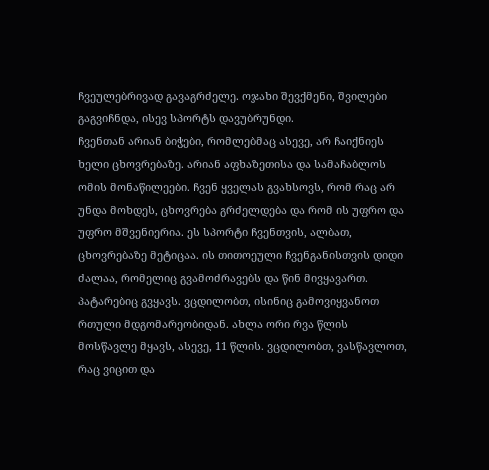ჩვეულებრივად გავაგრძელე. ოჯახი შევქმენი, შვილები გაგვიჩნდა, ისევ სპორტს დავუბრუნდი.
ჩვენთან არიან ბიჭები, რომლებმაც ასევე, არ ჩაიქნიეს ხელი ცხოვრებაზე. არიან აფხაზეთისა და სამაჩაბლოს ომის მონაწილეები. ჩვენ ყველას გვახსოვს, რომ რაც არ უნდა მოხდეს, ცხოვრება გრძელდება და რომ ის უფრო და უფრო მშვენიერია. ეს სპორტი ჩვენთვის, ალბათ, ცხოვრებაზე მეტიცაა. ის თითოეული ჩვენგანისთვის დიდი ძალაა, რომელიც გვამოძრავებს და წინ მივყავართ.
პატარებიც გვყავს. ვცდილობთ, ისინიც გამოვიყვანოთ რთული მდგომარეობიდან. ახლა ორი რვა წლის მოსწავლე მყავს, ასევე, 11 წლის. ვცდილობთ, ვასწავლოთ, რაც ვიცით და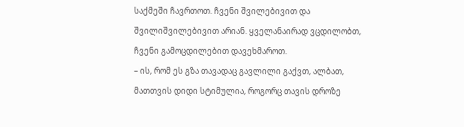საქმეში ჩავრთოთ. ჩვენი შვილებივით და შვილიშვილებივით არიან. ყველანაირად ვცდილობთ, ჩვენი გამოცდილებით დავეხმაროთ.
– ის, რომ ეს გზა თავადაც გავლილი გაქვთ, ალბათ, მათთვის დიდი სტიმულია, როგორც თავის დროზე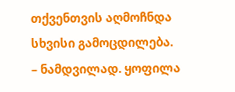თქვენთვის აღმოჩნდა სხვისი გამოცდილება.
– ნამდვილად. ყოფილა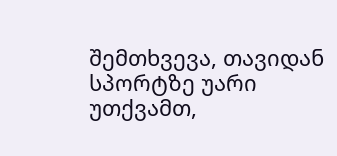შემთხვევა, თავიდან სპორტზე უარი უთქვამთ,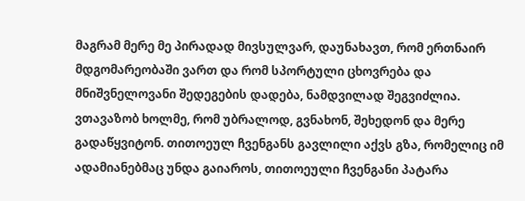მაგრამ მერე მე პირადად მივსულვარ, დაუნახავთ, რომ ერთნაირ მდგომარეობაში ვართ და რომ სპორტული ცხოვრება და მნიშვნელოვანი შედეგების დადება, ნამდვილად შეგვიძლია. ვთავაზობ ხოლმე, რომ უბრალოდ, გვნახონ, შეხედონ და მერე გადაწყვიტონ. თითოეულ ჩვენგანს გავლილი აქვს გზა, რომელიც იმ ადამიანებმაც უნდა გაიაროს, თითოეული ჩვენგანი პატარა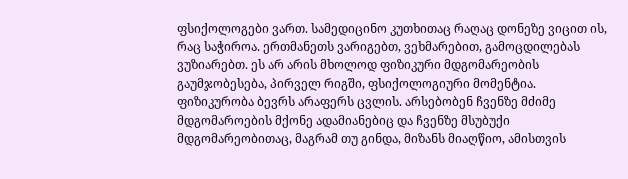ფსიქოლოგები ვართ. სამედიცინო კუთხითაც რაღაც დონეზე ვიცით ის, რაც საჭიროა. ერთმანეთს ვარიგებთ, ვეხმარებით, გამოცდილებას ვუზიარებთ. ეს არ არის მხოლოდ ფიზიკური მდგომარეობის გაუმჯობესება, პირველ რიგში, ფსიქოლოგიური მომენტია. ფიზიკურობა ბევრს არაფერს ცვლის. არსებობენ ჩვენზე მძიმე მდგომაროების მქონე ადამიანებიც და ჩვენზე მსუბუქი მდგომარეობითაც, მაგრამ თუ გინდა, მიზანს მიაღწიო, ამისთვის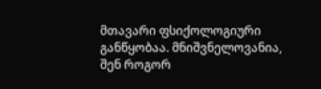მთავარი ფსიქოლოგიური განწყობაა. მნიშვნელოვანია, შენ როგორ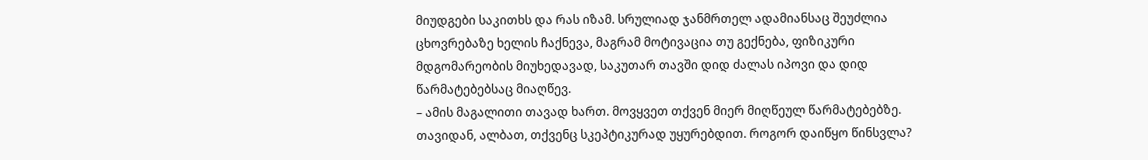მიუდგები საკითხს და რას იზამ. სრულიად ჯანმრთელ ადამიანსაც შეუძლია ცხოვრებაზე ხელის ჩაქნევა, მაგრამ მოტივაცია თუ გექნება, ფიზიკური მდგომარეობის მიუხედავად, საკუთარ თავში დიდ ძალას იპოვი და დიდ წარმატებებსაც მიაღწევ.
– ამის მაგალითი თავად ხართ. მოვყვეთ თქვენ მიერ მიღწეულ წარმატებებზე. თავიდან, ალბათ, თქვენც სკეპტიკურად უყურებდით. როგორ დაიწყო წინსვლა?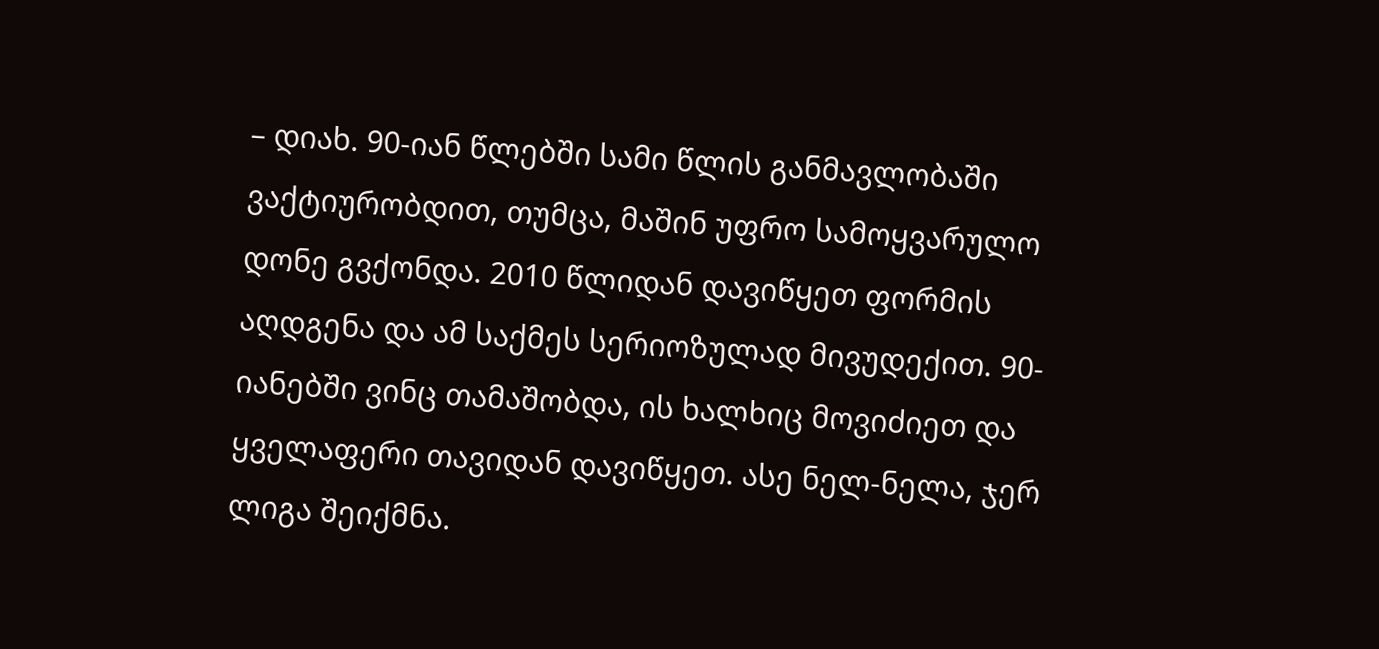– დიახ. 90-იან წლებში სამი წლის განმავლობაში ვაქტიურობდით, თუმცა, მაშინ უფრო სამოყვარულო დონე გვქონდა. 2010 წლიდან დავიწყეთ ფორმის აღდგენა და ამ საქმეს სერიოზულად მივუდექით. 90-იანებში ვინც თამაშობდა, ის ხალხიც მოვიძიეთ და ყველაფერი თავიდან დავიწყეთ. ასე ნელ-ნელა, ჯერ ლიგა შეიქმნა.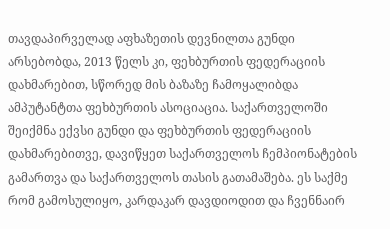თავდაპირველად აფხაზეთის დევნილთა გუნდი არსებობდა, 2013 წელს კი, ფეხბურთის ფედერაციის დახმარებით, სწორედ მის ბაზაზე ჩამოყალიბდა ამპუტანტთა ფეხბურთის ასოციაცია. საქართველოში შეიქმნა ექვსი გუნდი და ფეხბურთის ფედერაციის დახმარებითვე, დავიწყეთ საქართველოს ჩემპიონატების გამართვა და საქართველოს თასის გათამაშება. ეს საქმე რომ გამოსულიყო, კარდაკარ დავდიოდით და ჩვენნაირ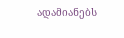ადამიანებს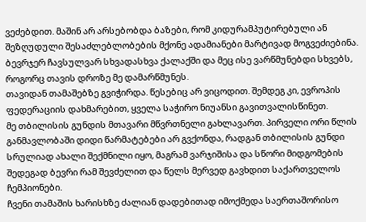ვეძებდით. მაშინ არ არსებობდა ბაზები, რომ კიდურამპუტირებული ან შეზღუდული შესაძლებლობების მქონე ადამიანები მარტივად მოგვეძიებინა. ბევრჯერ ჩავსულვარ სხვადასხვა ქალაქში და მეც ისე ვარწმუნებდი სხვებს, როგორც თავის დროზე მე დამარწმუნეს.
თავიდან თამაშებზე გვიჭირდა. წესებიც არ ვიცოდით. შემდეგ კი, ევროპის ფედერაციის დახმარებით, ყველა საჭირო ნიუანსი გავითვალისწინეთ.
მე თბილისის გუნდის მთავარი მწვრთნელი გახლავართ. პირველი ორი წლის განმავლობაში დიდი წარმატებები არ გვქონდა, რადგან თბილისის გუნდი სრულიად ახალი შექმნილი იყო, მაგრამ ვარჯიშისა და სწორი მიდგომების შედეგად ბევრი რამ შევძელით და წელს მერვედ გავხდით საქართველოს ჩემპიონები.
ჩვენი თამაშის ხარისხზე ძალიან დადებითად იმოქმედა საერთაშორისო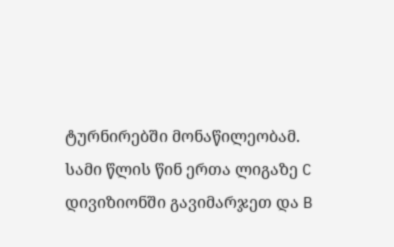ტურნირებში მონაწილეობამ. სამი წლის წინ ერთა ლიგაზე C დივიზიონში გავიმარჯეთ და B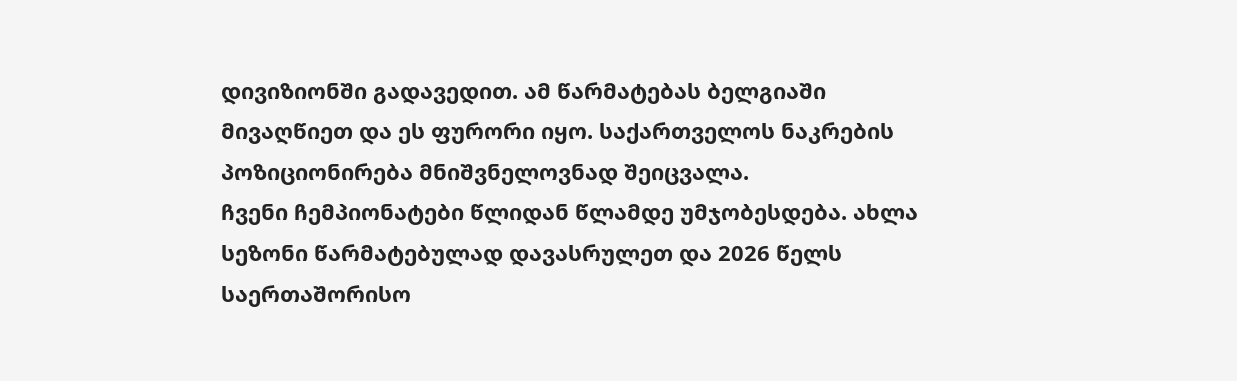დივიზიონში გადავედით. ამ წარმატებას ბელგიაში მივაღწიეთ და ეს ფურორი იყო. საქართველოს ნაკრების პოზიციონირება მნიშვნელოვნად შეიცვალა.
ჩვენი ჩემპიონატები წლიდან წლამდე უმჯობესდება. ახლა სეზონი წარმატებულად დავასრულეთ და 2026 წელს საერთაშორისო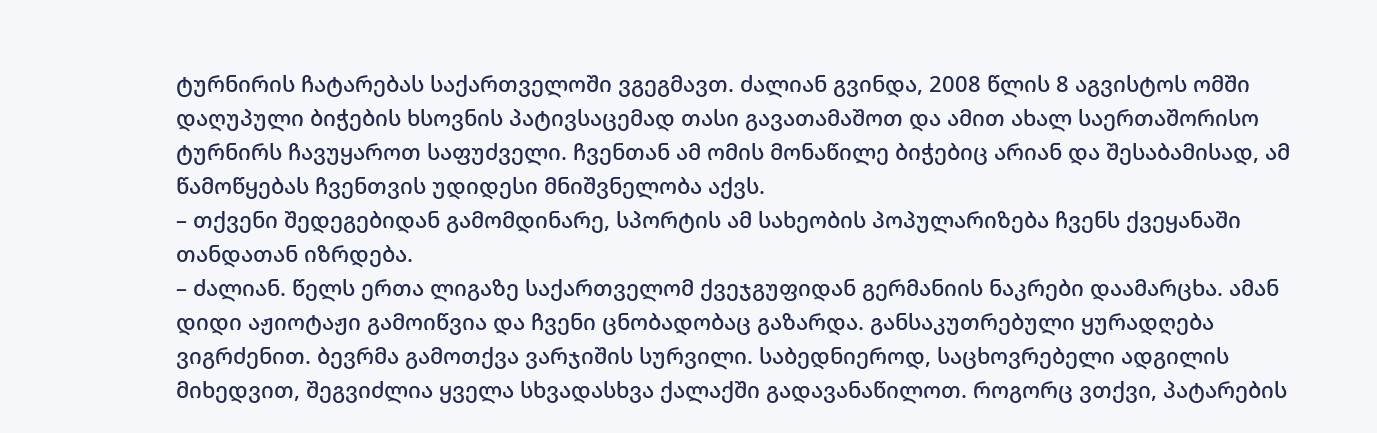ტურნირის ჩატარებას საქართველოში ვგეგმავთ. ძალიან გვინდა, 2008 წლის 8 აგვისტოს ომში დაღუპული ბიჭების ხსოვნის პატივსაცემად თასი გავათამაშოთ და ამით ახალ საერთაშორისო ტურნირს ჩავუყაროთ საფუძველი. ჩვენთან ამ ომის მონაწილე ბიჭებიც არიან და შესაბამისად, ამ წამოწყებას ჩვენთვის უდიდესი მნიშვნელობა აქვს.
– თქვენი შედეგებიდან გამომდინარე, სპორტის ამ სახეობის პოპულარიზება ჩვენს ქვეყანაში თანდათან იზრდება.
– ძალიან. წელს ერთა ლიგაზე საქართველომ ქვეჯგუფიდან გერმანიის ნაკრები დაამარცხა. ამან დიდი აჟიოტაჟი გამოიწვია და ჩვენი ცნობადობაც გაზარდა. განსაკუთრებული ყურადღება ვიგრძენით. ბევრმა გამოთქვა ვარჯიშის სურვილი. საბედნიეროდ, საცხოვრებელი ადგილის მიხედვით, შეგვიძლია ყველა სხვადასხვა ქალაქში გადავანაწილოთ. როგორც ვთქვი, პატარების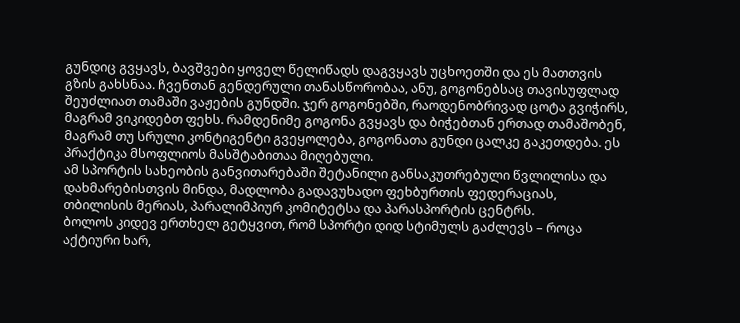გუნდიც გვყავს, ბავშვები ყოველ წელიწადს დაგვყავს უცხოეთში და ეს მათთვის გზის გახსნაა. ჩვენთან გენდერული თანასწორობაა, ანუ, გოგონებსაც თავისუფლად შეუძლიათ თამაში ვაჟების გუნდში. ჯერ გოგონებში, რაოდენობრივად ცოტა გვიჭირს, მაგრამ ვიკიდებთ ფეხს. რამდენიმე გოგონა გვყავს და ბიჭებთან ერთად თამაშობენ, მაგრამ თუ სრული კონტიგენტი გვეყოლება, გოგონათა გუნდი ცალკე გაკეთდება. ეს პრაქტიკა მსოფლიოს მასშტაბითაა მიღებული.
ამ სპორტის სახეობის განვითარებაში შეტანილი განსაკუთრებული წვლილისა და დახმარებისთვის მინდა, მადლობა გადავუხადო ფეხბურთის ფედერაციას, თბილისის მერიას, პარალიმპიურ კომიტეტსა და პარასპორტის ცენტრს.
ბოლოს კიდევ ერთხელ გეტყვით, რომ სპორტი დიდ სტიმულს გაძლევს – როცა აქტიური ხარ,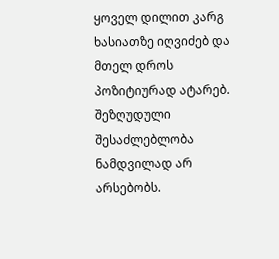ყოველ დილით კარგ ხასიათზე იღვიძებ და მთელ დროს პოზიტიურად ატარებ. შეზღუდული შესაძლებლობა ნამდვილად არ არსებობს.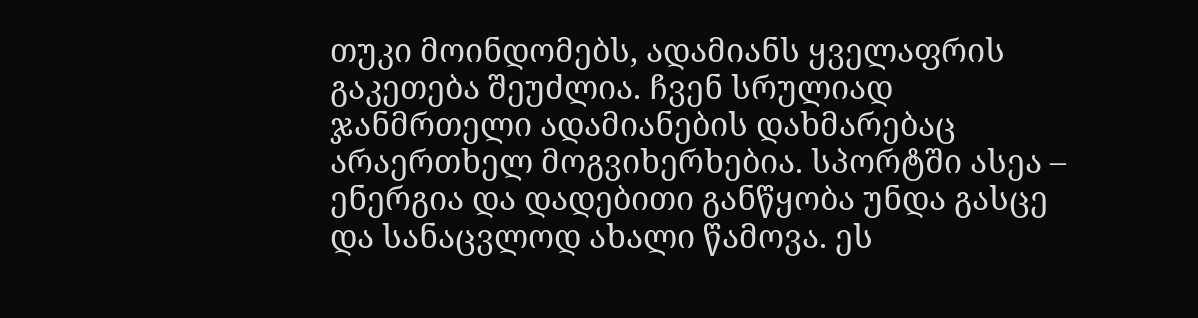თუკი მოინდომებს, ადამიანს ყველაფრის გაკეთება შეუძლია. ჩვენ სრულიად ჯანმრთელი ადამიანების დახმარებაც არაერთხელ მოგვიხერხებია. სპორტში ასეა – ენერგია და დადებითი განწყობა უნდა გასცე და სანაცვლოდ ახალი წამოვა. ეს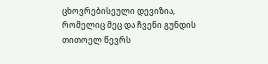ცხოვრებისეული დევიზია, რომელიც მეც და ჩვენი გუნდის თითოელ წევრს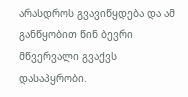არასდროს გვავიწყდება და ამ განწყობით წინ ბევრი მწვერვალი გვაქვს დასაპყრობი.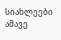სიახლეები ამავე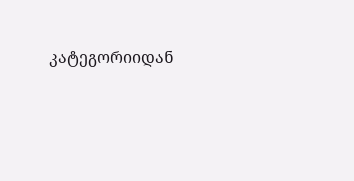კატეგორიიდან